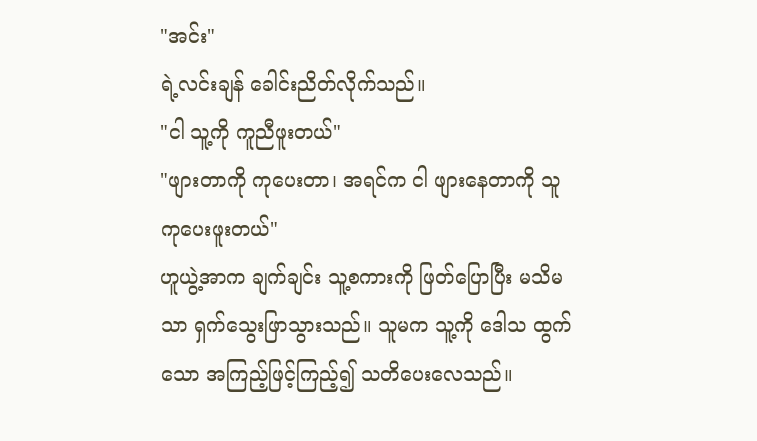"အင်း"
ရဲ့လင်းချန် ခေါင်းညိတ်လိုက်သည်။
"ငါ သူ့ကို ကူညီဖူးတယ်"
"ဖျားတာကို ကုပေးတာ၊ အရင်က ငါ ဖျားနေတာကို သူ ကုပေးဖူးတယ်"
ဟူယွဲ့အာက ချက်ချင်း သူ့စကားကို ဖြတ်ပြောပြီး မသိမသာ ရှက်သွေးဖြာသွားသည်။ သူမက သူ့ကို ဒေါသ ထွက်သော အကြည့်ဖြင့်ကြည့်၍ သတိပေးလေသည်။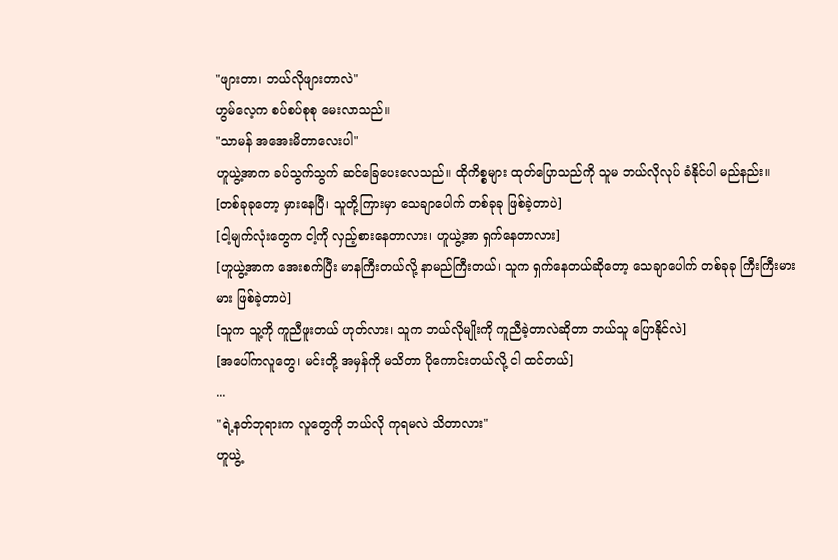"ဖျားတာ၊ ဘယ်လိုဖျားတာလဲ"
ဟွမ်လေ့က စပ်စပ်စုစု မေးလာသည်။
"သာမန် အအေးမိတာလေးပါ"
ဟူယွဲ့အာက ခပ်သွက်သွက် ဆင်ခြေပေးလေသည်။ ထိုကိစ္စများ ထုတ်ပြောသည်ကို သူမ ဘယ်လိုလုပ် ခံနိုင်ပါ မည်နည်း။
[တစ်ခုခုတော့ မှားနေပြီ၊ သူတို့ကြားမှာ သေချာပေါက် တစ်ခုခု ဖြစ်ခဲ့တာပဲ]
[ငါ့မျက်လုံးတွေက ငါ့ကို လှည့်စားနေတာလား၊ ဟူယွဲ့အာ ရှက်နေတာလား]
[ဟူယွဲ့အာက အေးစက်ပြီး မာနကြီးတယ်လို့ နာမည်ကြီးတယ်၊ သူက ရှက်နေတယ်ဆိုတော့ သေချာပေါက် တစ်ခုခု ကြီးကြီးမားမား ဖြစ်ခဲ့တာပဲ]
[သူက သူ့ကို ကူညီဖူးတယ် ဟုတ်လား၊ သူက ဘယ်လိုမျိုးကို ကူညီခဲ့တာလဲဆိုတာ ဘယ်သူ ပြောနိုင်လဲ]
[အပေါ်ကလူတွေ၊ မင်းတို့ အမှန်ကို မသိတာ ပိုကောင်းတယ်လို့ ငါ ထင်တယ်]
...
"ရဲ့နတ်ဘုရားက လူတွေကို ဘယ်လို ကုရမလဲ သိတာလား"
ဟူယွဲ့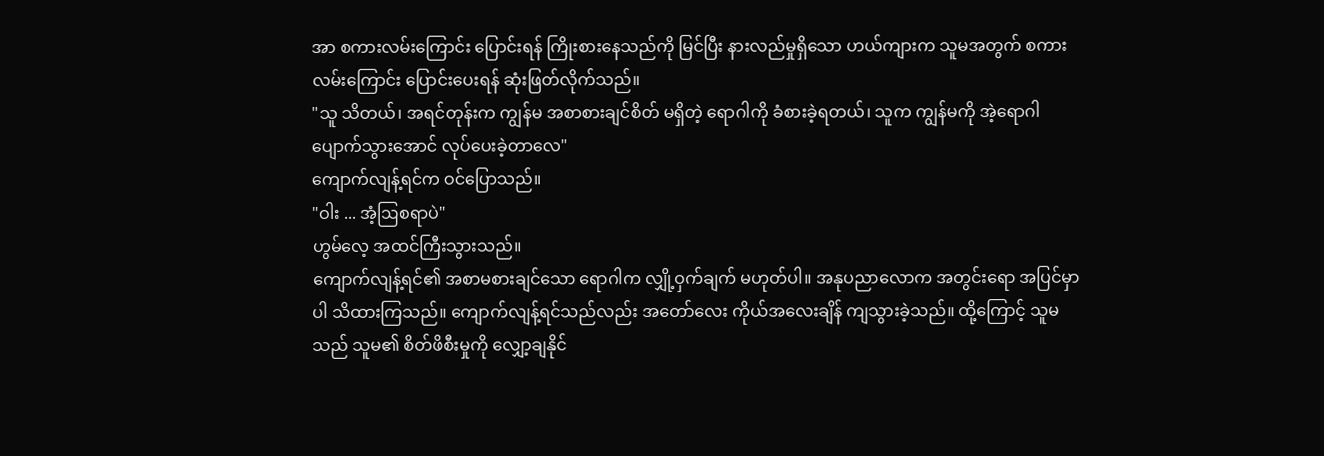အာ စကားလမ်းကြောင်း ပြောင်းရန် ကြိုးစားနေသည်ကို မြင်ပြီး နားလည်မှုရှိသော ဟယ်ကျားက သူမအတွက် စကားလမ်းကြောင်း ပြောင်းပေးရန် ဆုံးဖြတ်လိုက်သည်။
"သူ သိတယ်၊ အရင်တုန်းက ကျွန်မ အစာစားချင်စိတ် မရှိတဲ့ ရောဂါကို ခံစားခဲ့ရတယ်၊ သူက ကျွန်မကို အဲ့ရောဂါ ပျောက်သွားအောင် လုပ်ပေးခဲ့တာလေ"
ကျောက်လျန့်ရင်က ဝင်ပြောသည်။
"ဝါး ... အံ့ဩစရာပဲ"
ဟွမ်လေ့ အထင်ကြီးသွားသည်။
ကျောက်လျန့်ရင်၏ အစာမစားချင်သော ရောဂါက လျှို့ဝှက်ချက် မဟုတ်ပါ။ အနုပညာလောက အတွင်းရော အပြင်မှာပါ သိထားကြသည်။ ကျောက်လျန့်ရင်သည်လည်း အတော်လေး ကိုယ်အလေးချိန် ကျသွားခဲ့သည်။ ထို့ကြောင့် သူမသည် သူမ၏ စိတ်ဖိစီးမှုကို လျှော့ချနိုင်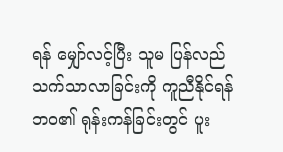ရန် မျှော်လင့်ပြီး သူမ ပြန်လည် သက်သာလာခြင်းကို ကူညီနိုင်ရန် ဘဝ၏ ရုန်းကန်ခြင်းတွင် ပူး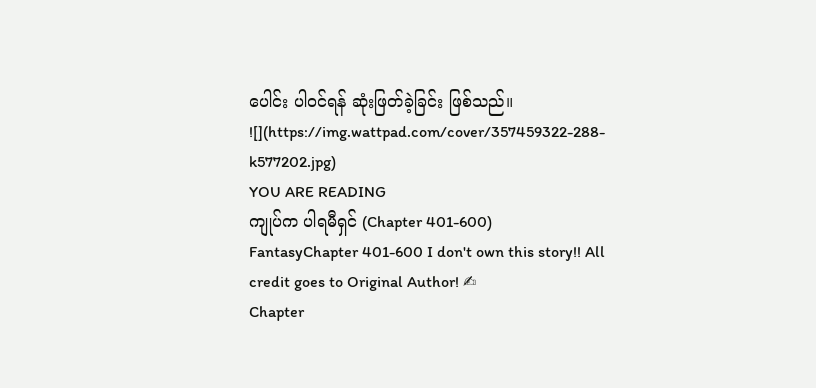ပေါင်း ပါဝင်ရန် ဆုံးဖြတ်ခဲ့ခြင်း ဖြစ်သည်။
![](https://img.wattpad.com/cover/357459322-288-k577202.jpg)
YOU ARE READING
ကျုပ်က ပါရမီရှင် (Chapter 401-600)
FantasyChapter 401-600 I don't own this story!! All credit goes to Original Author! ✍
Chapter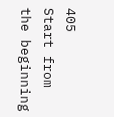405
Start from the beginning